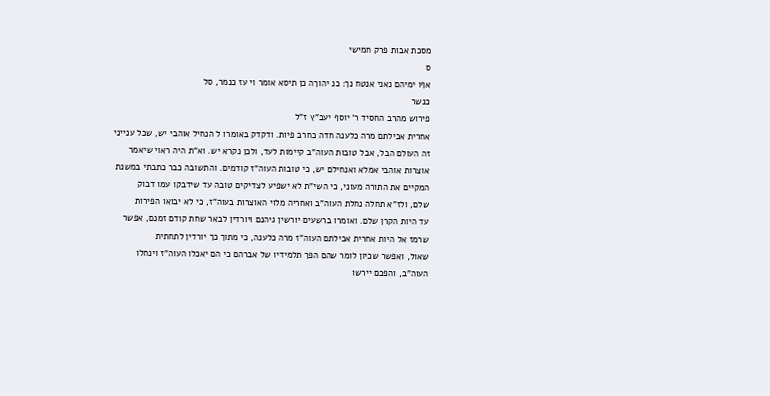מסכת אבות פרק חמישי
ס
אףו ימיהם נאני אנטח נך: כנ יהוךה כן תיסא אומר וי עז כנמר, סל
כנשר
פירוש מהרב החסיד ר' יוסף יעב"ץ ז"ל
אחרית אכילתם מרה כלענה חדה כחרב פיות. ודקדק באומרו ל הנחיל אוהבי יש, שכל ענייני
זה העולם הבל, אבל טובות העוה"ב קיימות לעד, ולכן נקרא יש. וא"ת היה ראוי שיאמר
אוצרות אוהבי אמלא ואנחילם יש, כי טובות העוה"ז קודמים. והתשובה כבר כתבתי במשנת
המקיים את התורה מעוני, כי השי"ת לא ישפיע לצדיקים טובה עד שידבקו עמו דבוק
שלם, ולז"א תחלה נחלת העוה"ב ואחריה מלוי האוצרות בעוה"ז, כי לא יבואו הפירות
עד היות הקרן שלם. ואומרו ברשעים יורשין גיהנם ויורדין לבאר שחת קודם זמנם, אפשר
שרמז אל היות אחרית אכילתם העוה"ז מרה כלענה, כי מתוך כך יורדין לתחתית
שאול, ואפשר שכיון לומר שהם הפך תלמידיו של אברהם כי הם יאכלו העוה"ז וינחלו
העוה"ב, והפכם יירשו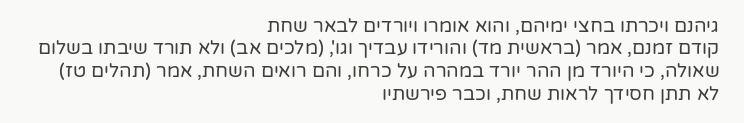גיהנם ויכרתו בחצי ימיהם, והוא אומרו ויורדים לבאר שחת
קודם זמנם, אמר (בראשית מד) והורידו עבדיך וגו', (מלכים אב) ולא תורד שיבתו בשלום
שאולה, כי היורד מן ההר יורד במהרה על כרחו, והם רואים השחת, אמר (תהלים טז)
לא תתן חסידך לראות שחת, וכבר פירשתיו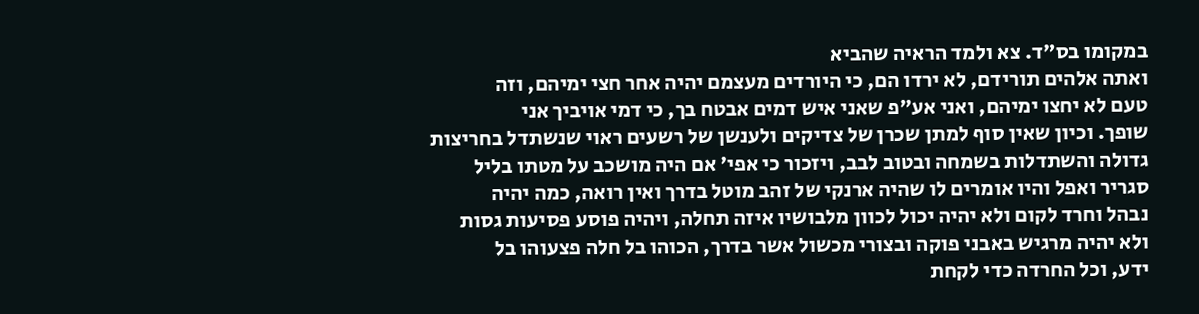במקומו בס"ד. צא ולמד הראיה שהביא
ואתה אלהים תורידם, לא ירדו הם, כי היורדים מעצמם יהיה אחר חצי ימיהם, וזה
טעם לא יחצו ימיהם, ואני אע"פ שאני איש דמים אבטח בך, כי דמי אויביך אני
שופך. וכיון שאין סוף למתן שכרן של צדיקים ולענשן של רשעים ראוי שנשתדל בחריצות
גדולה והשתדלות בשמחה ובטוב לבב, ויזכור כי אפי' אם היה מושכב על מטתו בליל
סגריר ואפל והיו אומרים לו שהיה ארנקי של זהב מוטל בדרך ואין רואה, כמה יהיה
נבהל וחרד לקום ולא יהיה יכול לכוון מלבושיו איזה תחלה, ויהיה פוסע פסיעות גסות
ולא יהיה מרגיש באבני פוקה ובצורי מכשול אשר בדרך, הכוהו בל חלה פצעוהו בל
ידע, וכל החרדה כדי לקחת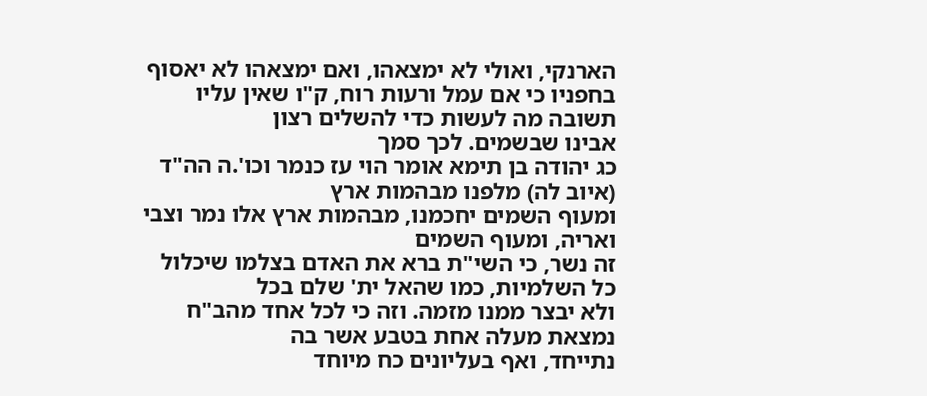הארנקי, ואולי לא ימצאהו, ואם ימצאהו לא יאסוף
בחפניו כי אם עמל ורעות רוח, ק"ו שאין עליו תשובה מה לעשות כדי להשלים רצון
אבינו שבשמים. לכך סמך
כג יהודה בן תימא אומר הוי עז כנמר וכו'.ה הה"ד (איוב לה) מלפנו מבהמות ארץ
ומעוף השמים יחכמנו, מבהמות ארץ אלו נמר וצבי ואריה, ומעוף השמים
זה נשר, כי השי"ת ברא את האדם בצלמו שיכלול כל השלמיות, כמו שהאל ית' שלם בכל
ולא יבצר ממנו מזמה. וזה כי לכל אחד מהב"ח נמצאת מעלה אחת בטבע אשר בה
נתייחד, ואף בעליונים כח מיוחד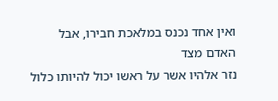ואין אחד נכנס במלאכת חבירו, אבל האדם מצד
נזר אלהיו אשר על ראשו יכול להיותו כלול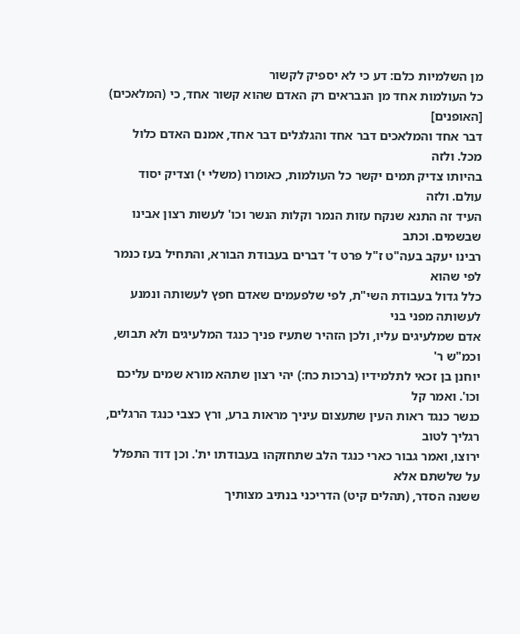מן השלמיות כלם: דע כי לא יספיק לקשור
כל העולמות אחד מן הנבראים רק האדם שהוא קשור אחד, כי (המלאכים) [האופנים]
דבר אחד והמלאכים דבר אחד והגלגלים דבר אחד, אמנם האדם כלול מכל. ולזה
בהיותו צדיק תמים יקשר כל העולמות, כאומרו (משלי י) וצדיק יסוד עולם. ולזה
העיד זה התנא שנקח עזות הנמר וקלות הנשר וכו' לעשות רצון אבינו שבשמים. וכתב
רבינו יעקב בעה"ט ז"ל פרט ד' דברים בעבודת הבורא, והתחיל בעז כנמר לפי שהוא
כלל גדול בעבודת השי"ת, לפי שלפעמים שאדם חפץ לעשותה ונמנע לעשותה מפני בני
אדם שמלעיגים עליו, ולכן הזהיר שתעיז פניך כנגד המלעיגים ולא תבוש, וכמ"ש ר'
יוחנן בן זכאי לתלמידיו (ברכות כח:) יהי רצון שתהא מורא שמים עליכם וכו'. ואמר קל
כנשר כנגד ראות העין שתעצום עיניך מראות ברע, ורץ כצבי כנגד הרגלים, רגליך לטוב
ירוצו, ואמר גבור כארי כנגד הלב שתחזקהו בעבודתו ית'. וכן דוד התפלל על שלשתם אלא
ששנה הסדר, (תהלים קיט) הדריכני בנתיב מצותיך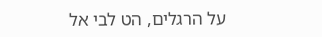על הרגלים, הט לבי אל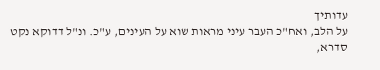עדותיך
על הלב, ואח"כ העבר עיני מראות שוא על העינים, ע"כ. ונ"ל דדוקא נקט סדרא,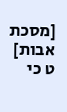[מסכת אבות] ט כי